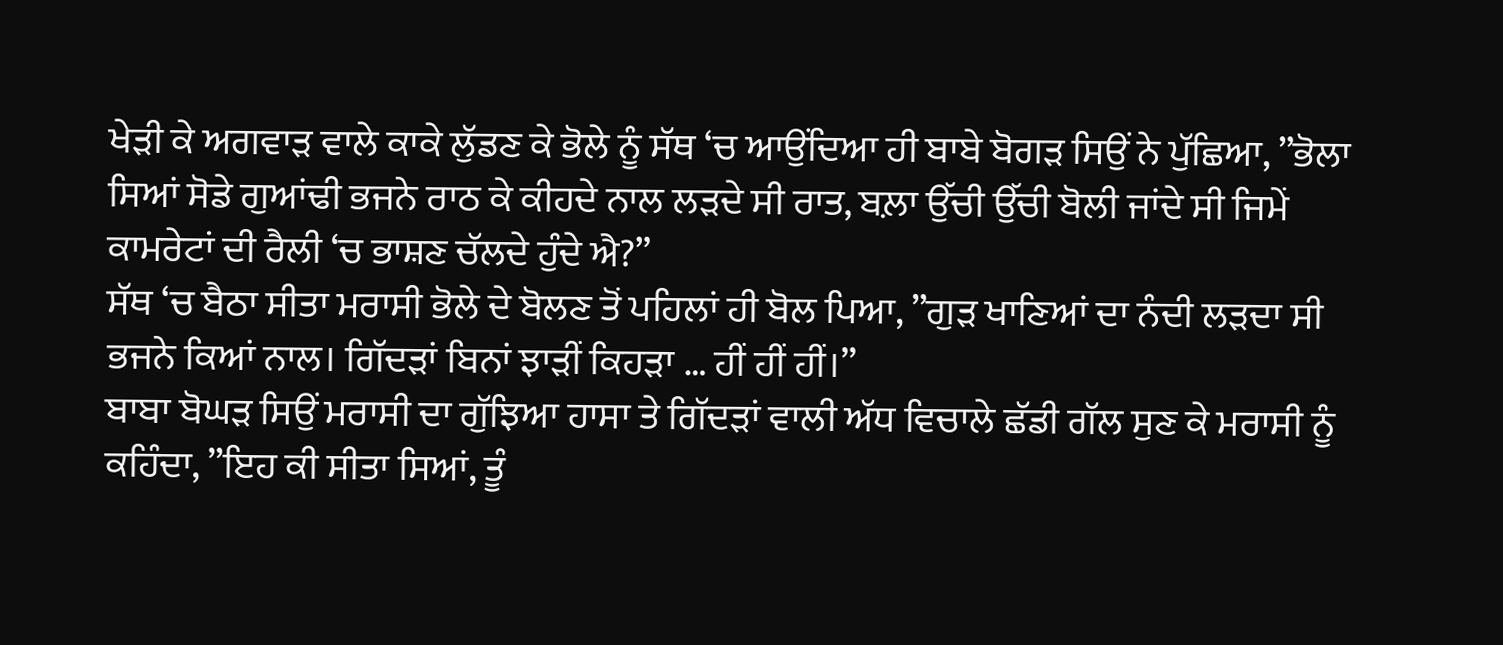ਖੇੜੀ ਕੇ ਅਗਵਾੜ ਵਾਲੇ ਕਾਕੇ ਲੁੱਡਣ ਕੇ ਭੋਲੇ ਨੂੰ ਸੱਥ ‘ਚ ਆਉਂਦਿਆ ਹੀ ਬਾਬੇ ਬੋਗੜ ਸਿਉਂ ਨੇ ਪੁੱਛਿਆ, ”ਭੋਲਾ ਸਿਆਂ ਸੋਡੇ ਗੁਆਂਢੀ ਭਜਨੇ ਰਾਠ ਕੇ ਕੀਹਦੇ ਨਾਲ ਲੜਦੇ ਸੀ ਰਾਤ, ਬਲ਼ਾ ਉੱਚੀ ਉੱਚੀ ਬੋਲੀ ਜਾਂਦੇ ਸੀ ਜਿਮੇਂ ਕਾਮਰੇਟਾਂ ਦੀ ਰੈਲੀ ‘ਚ ਭਾਸ਼ਣ ਚੱਲਦੇ ਹੁੰਦੇ ਐ?”
ਸੱਥ ‘ਚ ਬੈਠਾ ਸੀਤਾ ਮਰਾਸੀ ਭੋਲੇ ਦੇ ਬੋਲਣ ਤੋਂ ਪਹਿਲਾਂ ਹੀ ਬੋਲ ਪਿਆ, ”ਗੁੜ ਖਾਣਿਆਂ ਦਾ ਨੰਦੀ ਲੜਦਾ ਸੀ ਭਜਨੇ ਕਿਆਂ ਨਾਲ। ਗਿੱਦੜਾਂ ਬਿਨਾਂ ਝਾੜੀਂ ਕਿਹੜਾ … ਹੀਂ ਹੀਂ ਹੀਂ।”
ਬਾਬਾ ਬੋਘੜ ਸਿਉਂ ਮਰਾਸੀ ਦਾ ਗੁੱਝਿਆ ਹਾਸਾ ਤੇ ਗਿੱਦੜਾਂ ਵਾਲੀ ਅੱਧ ਵਿਚਾਲੇ ਛੱਡੀ ਗੱਲ ਸੁਣ ਕੇ ਮਰਾਸੀ ਨੂੰ ਕਹਿੰਦਾ, ”ਇਹ ਕੀ ਸੀਤਾ ਸਿਆਂ, ਤੂੰ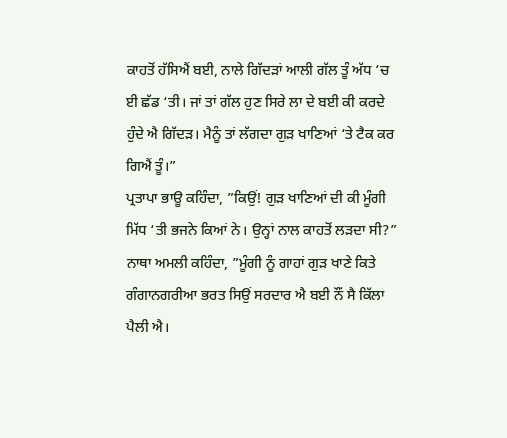ਕਾਹਤੋਂ ਹੱਸਿਐਂ ਬਈ, ਨਾਲੇ ਗਿੱਦੜਾਂ ਆਲੀ ਗੱਲ ਤੂੰ ਅੱਧ ‘ਚ ਈ ਛੱਡ ‘ਤੀ। ਜਾਂ ਤਾਂ ਗੱਲ ਹੁਣ ਸਿਰੇ ਲਾ ਦੇ ਬਈ ਕੀ ਕਰਦੇ ਹੁੰਦੇ ਐ ਗਿੱਦੜ। ਮੈਨੂੰ ਤਾਂ ਲੱਗਦਾ ਗੁੜ ਖਾਣਿਆਂ ‘ਤੇ ਟੈਕ ਕਰ ਗਿਐਂ ਤੂੰ।”
ਪ੍ਰਤਾਪਾ ਭਾਊ ਕਹਿੰਦਾ, ”ਕਿਉਂ! ਗੁੜ ਖਾਣਿਆਂ ਦੀ ਕੀ ਮੂੰਗੀ ਮਿੱਧ ‘ਤੀ ਭਜਨੇ ਕਿਆਂ ਨੇ। ਉਨ੍ਹਾਂ ਨਾਲ ਕਾਹਤੋਂ ਲੜਦਾ ਸੀ?”
ਨਾਥਾ ਅਮਲੀ ਕਹਿੰਦਾ, ”ਮੂੰਗੀ ਨੂੰ ਗਾਹਾਂ ਗੁੜ ਖਾਣੇ ਕਿਤੇ ਗੰਗਾਨਗਰੀਆ ਭਰਤ ਸਿਉਂ ਸਰਦਾਰ ਐ ਬਈ ਨੌਂ ਸੈ ਕਿੱਲਾ ਪੈਲੀ ਐ।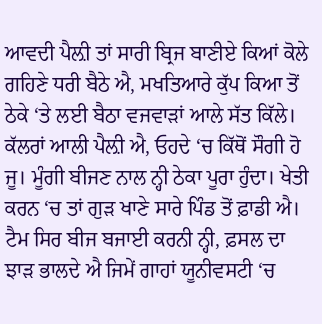ਆਵਦੀ ਪੈਲ਼ੀ ਤਾਂ ਸਾਰੀ ਬ੍ਰਿਜ ਬਾਣੀਏ ਕਿਆਂ ਕੋਲੇ ਗਹਿਣੇ ਧਰੀ ਬੈਠੇ ਐ, ਮਖਤਿਆਰੇ ਕੁੱਪ ਕਿਆ ਤੋਂ ਠੇਕੇ ‘ਤੇ ਲਈ ਬੈਠਾ ਵਜਵਾੜਾਂ ਆਲੇ ਸੱਤ ਕਿੱਲੇ। ਕੱਲਰਾਂ ਆਲੀ ਪੈਲ਼ੀ ਐ, ਓਹਦੇ ‘ਚ ਕਿੱਥੋਂ ਸੌਗੀ ਹੋ ਜੂ। ਮੂੰਗੀ ਬੀਜਣ ਨਾਲ ਨ੍ਹੀ ਠੇਕਾ ਪੂਰਾ ਹੁੰਦਾ। ਖੇਤੀ ਕਰਨ ‘ਚ ਤਾਂ ਗੁੜ ਖਾਣੇ ਸਾਰੇ ਪਿੰਡ ਤੋਂ ਫ਼ਾਡੀ ਐ। ਟੈਮ ਸਿਰ ਬੀਜ ਬਜਾਈ ਕਰਨੀ ਨ੍ਹੀ, ਫ਼ਸਲ ਦਾ ਝਾੜ ਭਾਲਦੇ ਐ ਜਿਮੇਂ ਗਾਹਾਂ ਯੂਨੀਵਸਟੀ ‘ਚ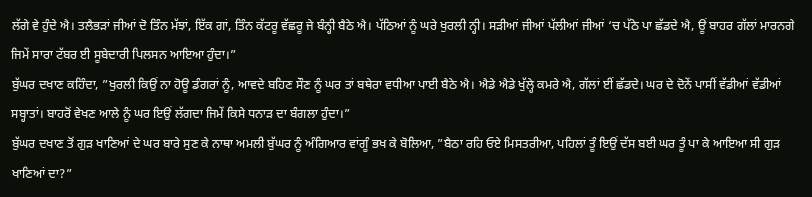ਲੱਗੇ ਵੇ ਹੁੰਦੇ ਐ। ਤਲੈਭੜਾਂ ਜੀਆਂ ਦੋ ਤਿੰਨ ਮੱਝਾਂ, ਇੱਕ ਗਾਂ, ਤਿੰਨ ਕੱਟਰੂ ਵੱਛਰੂ ਜੇ ਬੰਨ੍ਹੀ ਬੈਠੇ ਐ। ਪੱਠਿਆਂ ਨੂੰ ਘਰੇ ਖੁਰਲੀ ਨ੍ਹੀ। ਸੜੀਆਂ ਜੀਆਂ ਪੱਲੀਆਂ ਜੀਆਂ ‘ਚ ਪੱਠੇ ਪਾ ਛੱਡਦੇ ਐ, ਊਂ ਬਾਹਰ ਗੱਲਾਂ ਮਾਰਨਗੇ ਜਿਮੇਂ ਸਾਰਾ ਟੱਬਰ ਈ ਸੂਬੇਦਾਰੀ ਪਿਲਸਨ ਆਇਆ ਹੁੰਦਾ।”
ਬੁੱਘਰ ਦਖਾਣ ਕਹਿੰਦਾ, ”ਖੁਰਲੀ ਕਿਉਂ ਨਾ ਹੋਊ ਡੰਗਰਾਂ ਨੂੰ, ਆਵਦੇ ਬਹਿਣ ਸੌਣ ਨੂੰ ਘਰ ਤਾਂ ਬਥੇਰਾ ਵਧੀਆ ਪਾਈ ਬੈਠੇ ਐ। ਐਡੇ ਐਡੇ ਖੁੱਲ੍ਹੇ ਕਮਰੇ ਐ, ਗੱਲਾਂ ਈਂ ਛੱਡਦੇ। ਘਰ ਦੇ ਦੋਨੇਂ ਪਾਸੀਂ ਵੱਡੀਆਂ ਵੱਡੀਆਂ ਸਬ੍ਹਾਤਾਂ। ਬਾਹਰੋਂ ਵੇਖਣ ਆਲੇ ਨੂੰ ਘਰ ਇਉਂ ਲੱਗਦਾ ਜਿਮੇਂ ਕਿਸੇ ਧਨਾੜ ਦਾ ਬੰਗਲਾ ਹੁੰਦਾ।”
ਬੁੱਘਰ ਦਖਾਣ ਤੋਂ ਗੁੜ ਖਾਣਿਆਂ ਦੇ ਘਰ ਬਾਰੇ ਸੁਣ ਕੇ ਨਾਥਾ ਅਮਲੀ ਬੁੱਘਰ ਨੂੰ ਅੰਗਿਆਰ ਵਾਂਗੂੰ ਭਖ ਕੇ ਬੋਲਿਆ, ”ਬੈਠਾ ਰਹਿ ਓਏ ਮਿਸਤਰੀਆ, ਪਹਿਲਾਂ ਤੂੰ ਇਉਂ ਦੱਸ ਬਈ ਘਰ ਤੂੰ ਪਾ ਕੇ ਆਇਆ ਸੀ ਗੁੜ ਖਾਣਿਆਂ ਦਾ?”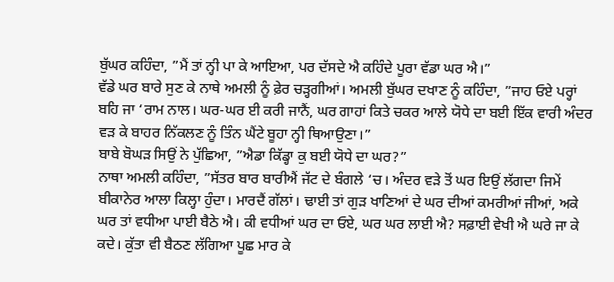ਬੁੱਘਰ ਕਹਿੰਦਾ, ”ਮੈਂ ਤਾਂ ਨ੍ਹੀ ਪਾ ਕੇ ਆਇਆ, ਪਰ ਦੱਸਦੇ ਐ ਕਹਿੰਦੇ ਪੂਰਾ ਵੱਡਾ ਘਰ ਐ।”
ਵੱਡੇ ਘਰ ਬਾਰੇ ਸੁਣ ਕੇ ਨਾਥੇ ਅਮਲੀ ਨੂੰ ਫ਼ੇਰ ਚੜ੍ਹਗੀਆਂ। ਅਮਲੀ ਬੁੱਘਰ ਦਖਾਣ ਨੂੰ ਕਹਿੰਦਾ, ”ਜਾਹ ਓਏ ਪਰ੍ਹਾਂ ਬਹਿ ਜਾ ‘ਰਾਮ ਨਾਲ। ਘਰ-ਘਰ ਈ ਕਰੀ ਜਾਨੈਂ, ਘਰ ਗਾਹਾਂ ਕਿਤੇ ਚਕਰ ਆਲੇ ਯੋਧੇ ਦਾ ਬਈ ਇੱਕ ਵਾਰੀ ਅੰਦਰ ਵੜ ਕੇ ਬਾਹਰ ਨਿੱਕਲਣ ਨੂੰ ਤਿੰਨ ਘੈਂਟੇ ਬੂਹਾ ਨ੍ਹੀ ਥਿਆਉਣਾ।”
ਬਾਬੇ ਬੋਘੜ ਸਿਉਂ ਨੇ ਪੁੱਛਿਆ, ”ਐਡਾ ਕਿੱਡ੍ਹਾ ਕੁ ਬਈ ਯੋਧੇ ਦਾ ਘਰ?”
ਨਾਥਾ ਅਮਲੀ ਕਹਿੰਦਾ, ”ਸੱਤਰ ਬਾਰ ਬਾਰੀਐਂ ਜੱਟ ਦੇ ਬੰਗਲੇ ‘ਚ। ਅੰਦਰ ਵੜੇ ਤੋਂ ਘਰ ਇਉਂ ਲੱਗਦਾ ਜਿਮੇਂ ਬੀਕਾਨੇਰ ਆਲਾ ਕਿਲ੍ਹਾ ਹੁੰਦਾ। ਮਾਰਦੈਂ ਗੱਲਾਂ। ਢਾਈ ਤਾਂ ਗੁੜ ਖਾਣਿਆਂ ਦੇ ਘਰ ਦੀਆਂ ਕਮਰੀਆਂ ਜੀਆਂ, ਅਕੇ ਘਰ ਤਾਂ ਵਧੀਆ ਪਾਈ ਬੈਠੇ ਐ। ਕੀ ਵਧੀਆਂ ਘਰ ਦਾ ਓਏ, ਘਰ ਘਰ ਲਾਈ ਐ? ਸਫ਼ਾਈ ਵੇਖੀ ਐ ਘਰੇ ਜਾ ਕੇ ਕਦੇ। ਕੁੱਤਾ ਵੀ ਬੈਠਣ ਲੱਗਿਆ ਪੂਛ ਮਾਰ ਕੇ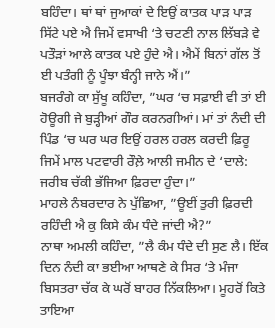ਬਹਿੰਦਾ। ਥਾਂ ਥਾਂ ਜੁਆਕਾਂ ਦੇ ਇਉਂ ਕਾਤਕ ਪਾੜ ਪਾੜ ਸਿੱਟੇ ਪਏ ਐ ਜਿਮੇਂ ਵਸਾਖੀ ‘ਤੇ ਚਟਣੀ ਨਾਲ ਲਿੱਬੜੇ ਵੇ ਪਤੌੜਾਂ ਆਲੇ ਕਾਤਕ ਪਏ ਹੁੰਦੇ ਐ। ਐਮੇਂ ਬਿਨਾਂ ਗੱਲ ਤੋਂ ਈ ਪਤੰਗੀ ਨੂੰ ਪੂੰਝਾ ਬੰਨ੍ਹੀ ਜਾਨੇ ਐਂ।”
ਬਜਰੰਗੇ ਕਾ ਸੁੱਖੂ ਕਹਿੰਦਾ, ”ਘਰ ‘ਚ ਸਫ਼ਾਈ ਵੀ ਤਾਂ ਈ ਹੋਊਗੀ ਜੇ ਬੁੜ੍ਹੀਆਂ ਗੌਰ ਕਰਨਗੀਆਂ। ਮਾਂ ਤਾਂ ਨੰਦੀ ਦੀ ਪਿੰਡ ‘ਚ ਘਰ ਘਰ ਇਉਂ ਹਰਲ ਹਰਲ ਕਰਦੀ ਫ਼ਿਰੂ ਜਿਮੇਂ ਮਾਲ ਪਟਵਾਰੀ ਰੌਲ਼ੇ ਆਲੀ ਜਮੀਨ ਦੇ ‘ਦਾਲੇ: ਜਰੀਬ ਚੱਕੀ ਭੱਜਿਆ ਫ਼ਿਰਦਾ ਹੁੰਦਾ।”
ਮਾਹਲੇ ਨੰਬਰਦਾਰ ਨੇ ਪੁੱਛਿਆ, ”ਊਈਂ ਤੁਰੀ ਫ਼ਿਰਦੀ ਰਹਿੰਦੀ ਐ ਕੁ ਕਿਸੇ ਕੰਮ ਧੰਦੇ ਜਾਂਦੀ ਐ?”
ਨਾਥਾ ਅਮਲੀ ਕਹਿੰਦਾ, ”ਲੈ ਕੰਮ ਧੰਦੇ ਦੀ ਸੁਣ ਲੈ। ਇੱਕ ਦਿਨ ਨੰਦੀ ਕਾ ਭਈਆ ਆਥਣੇ ਕੇ ਸਿਰ ‘ਤੇ ਮੰਜਾ ਬਿਸਤਰਾ ਚੱਕ ਕੇ ਘਰੋਂ ਬਾਹਰ ਨਿੱਕਲਿਆ। ਮੂਹਰੋਂ ਕਿਤੇ ਤਾਇਆ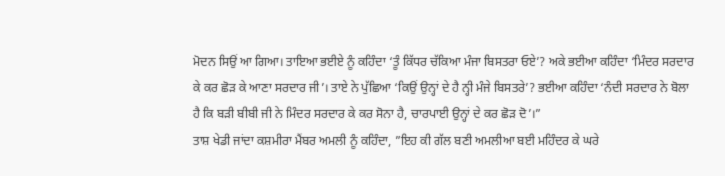ਮੋਦਨ ਸਿਉਂ ਆ ਗਿਆ। ਤਾਇਆ ਭਈਏ ਨੂੰ ਕਹਿੰਦਾ ‘ਤੂੰ ਕਿੱਧਰ ਚੱਕਿਆ ਮੰਜਾ ਬਿਸਤਰਾ ਓਏ’? ਅਕੇ ਭਈਆ ਕਹਿੰਦਾ ‘ਮਿੰਦਰ ਸਰਦਾਰ ਕੇ ਕਰ ਛੋੜ ਕੇ ਆਣਾ ਸਰਦਾਰ ਜੀ’। ਤਾਏ ਨੇ ਪੁੱਛਿਆ ‘ਕਿਉਂ ਉਨ੍ਹਾਂ ਦੇ ਹੈ ਨ੍ਹੀ ਮੰਜੇ ਬਿਸਤਰੇ’? ਭਈਆ ਕਹਿੰਦਾ ‘ਨੰਦੀ ਸਰਦਾਰ ਨੇ ਬੋਲਾ ਹੈ ਕਿ ਬੜੀ ਬੀਬੀ ਜੀ ਨੇ ਮਿੰਦਰ ਸਰਦਾਰ ਕੇ ਕਰ ਸੋਨਾ ਹੈ, ਚਾਰਪਾਈ ਉਨ੍ਹਾਂ ਦੇ ਕਰ ਛੋੜ ਦੋ’।”
ਤਾਸ਼ ਖੇਡੀ ਜਾਂਦਾ ਕਸ਼ਮੀਰਾ ਮੈਂਬਰ ਅਮਲੀ ਨੂੰ ਕਹਿੰਦਾ, ”ਇਹ ਕੀ ਗੱਲ ਬਣੀ ਅਮਲੀਆ ਬਈ ਮਹਿੰਦਰ ਕੇ ਘਰੇ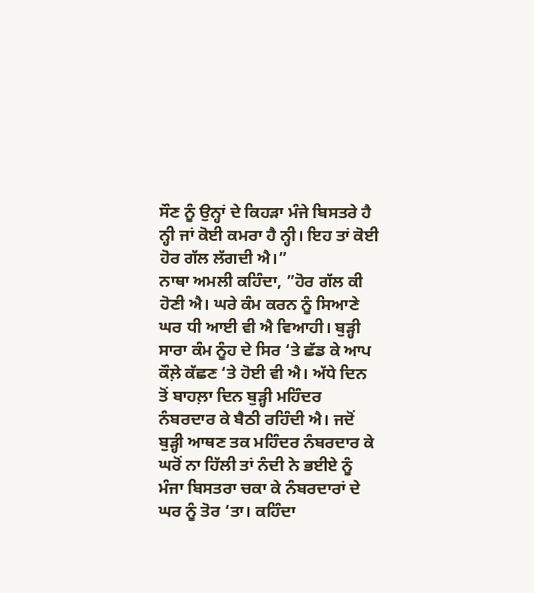ਸੌਣ ਨੂੰ ਉਨ੍ਹਾਂ ਦੇ ਕਿਹੜਾ ਮੰਜੇ ਬਿਸਤਰੇ ਹੈ ਨ੍ਹੀ ਜਾਂ ਕੋਈ ਕਮਰਾ ਹੈ ਨ੍ਹੀ। ਇਹ ਤਾਂ ਕੋਈ ਹੋਰ ਗੱਲ ਲੱਗਦੀ ਐ।”
ਨਾਥਾ ਅਮਲੀ ਕਹਿੰਦਾ, ”ਹੋਰ ਗੱਲ ਕੀ ਹੋਣੀ ਐ। ਘਰੇ ਕੰਮ ਕਰਨ ਨੂੰ ਸਿਆਣੇ ਘਰ ਧੀ ਆਈ ਵੀ ਐ ਵਿਆਹੀ। ਬੁੜ੍ਹੀ ਸਾਰਾ ਕੰਮ ਨੂੰਹ ਦੇ ਸਿਰ ‘ਤੇ ਛੱਡ ਕੇ ਆਪ ਕੌਲ਼ੇ ਕੱਛਣ ‘ਤੇ ਹੋਈ ਵੀ ਐ। ਅੱਧੇ ਦਿਨ ਤੋਂ ਬਾਹਲ਼ਾ ਦਿਨ ਬੁੜ੍ਹੀ ਮਹਿੰਦਰ ਨੰਬਰਦਾਰ ਕੇ ਬੈਠੀ ਰਹਿੰਦੀ ਐ। ਜਦੋਂ ਬੁੜ੍ਹੀ ਆਥਣ ਤਕ ਮਹਿੰਦਰ ਨੰਬਰਦਾਰ ਕੇ ਘਰੋਂ ਨਾ ਹਿੱਲੀ ਤਾਂ ਨੰਦੀ ਨੇ ਭਈਏ ਨੂੰ ਮੰਜਾ ਬਿਸਤਰਾ ਚਕਾ ਕੇ ਨੰਬਰਦਾਰਾਂ ਦੇ ਘਰ ਨੂੰ ਤੋਰ ‘ਤਾ। ਕਹਿੰਦਾ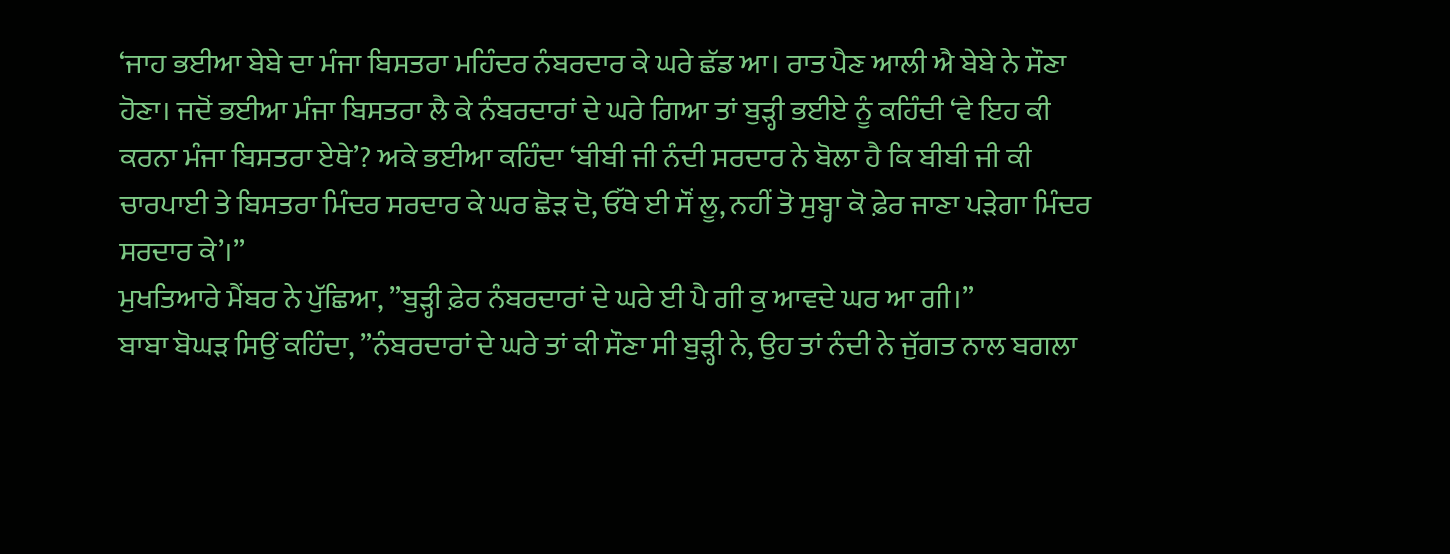‘ਜਾਹ ਭਈਆ ਬੇਬੇ ਦਾ ਮੰਜਾ ਬਿਸਤਰਾ ਮਹਿੰਦਰ ਨੰਬਰਦਾਰ ਕੇ ਘਰੇ ਛੱਡ ਆ। ਰਾਤ ਪੈਣ ਆਲੀ ਐ ਬੇਬੇ ਨੇ ਸੌਣਾ ਹੋਣਾ। ਜਦੋਂ ਭਈਆ ਮੰਜਾ ਬਿਸਤਰਾ ਲੈ ਕੇ ਨੰਬਰਦਾਰਾਂ ਦੇ ਘਰੇ ਗਿਆ ਤਾਂ ਬੁੜ੍ਹੀ ਭਈਏ ਨੂੰ ਕਹਿੰਦੀ ‘ਵੇ ਇਹ ਕੀ ਕਰਨਾ ਮੰਜਾ ਬਿਸਤਰਾ ਏਥੇ’? ਅਕੇ ਭਈਆ ਕਹਿੰਦਾ ‘ਬੀਬੀ ਜੀ ਨੰਦੀ ਸਰਦਾਰ ਨੇ ਬੋਲਾ ਹੈ ਕਿ ਬੀਬੀ ਜੀ ਕੀ ਚਾਰਪਾਈ ਤੇ ਬਿਸਤਰਾ ਮਿੰਦਰ ਸਰਦਾਰ ਕੇ ਘਰ ਛੋੜ ਦੋ, ਓੱਥੇ ਈ ਸੌਂ ਲੂ, ਨਹੀਂ ਤੋ ਸੁਬ੍ਹਾ ਕੋ ਫ਼ੇਰ ਜਾਣਾ ਪੜੇਗਾ ਮਿੰਦਰ ਸਰਦਾਰ ਕੇ’।”
ਮੁਖਤਿਆਰੇ ਮੈਂਬਰ ਨੇ ਪੁੱਛਿਆ, ”ਬੁੜ੍ਹੀ ਫ਼ੇਰ ਨੰਬਰਦਾਰਾਂ ਦੇ ਘਰੇ ਈ ਪੈ ਗੀ ਕੁ ਆਵਦੇ ਘਰ ਆ ਗੀ।”
ਬਾਬਾ ਬੋਘੜ ਸਿਉਂ ਕਹਿੰਦਾ, ”ਨੰਬਰਦਾਰਾਂ ਦੇ ਘਰੇ ਤਾਂ ਕੀ ਸੌਣਾ ਸੀ ਬੁੜ੍ਹੀ ਨੇ, ਉਹ ਤਾਂ ਨੰਦੀ ਨੇ ਜੁੱਗਤ ਨਾਲ ਬਗਲਾ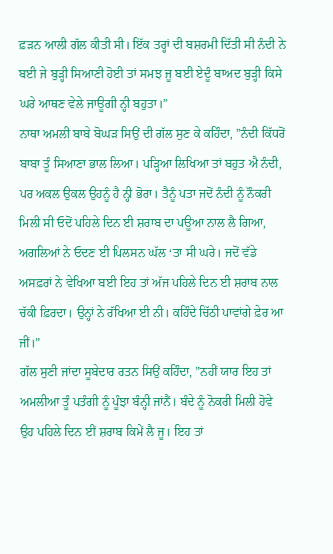ਫ਼ੜਨ ਆਲੀ ਗੱਲ ਕੀਤੀ ਸੀ। ਇੱਕ ਤਰ੍ਹਾਂ ਦੀ ਬਸ਼ਰਮੀ ਦਿੱਤੀ ਸੀ ਨੰਦੀ ਨੇ ਬਈ ਜੇ ਬੁੜ੍ਹੀ ਸਿਆਣੀ ਹੋਈ ਤਾਂ ਸਮਝ ਜੂ ਬਈ ਏਦੂੰ ਬਾਅਦ ਬੁੜ੍ਹੀ ਕਿਸੇ ਘਰੇ ਆਥਣ ਵੇਲੇ ਜਾਊਗੀ ਨ੍ਹੀ ਬਹੁਤਾ।”
ਨਾਥਾ ਅਮਲੀ ਬਾਬੇ ਬੋਘੜ ਸਿਉਂ ਦੀ ਗੱਲ ਸੁਣ ਕੇ ਕਹਿੰਦਾ, ”ਨੰਦੀ ਕਿੱਧਰੋਂ ਬਾਬਾ ਤੂੰ ਸਿਆਣਾ ਭਾਲ ਲਿਆ। ਪੜ੍ਹਿਆ ਲਿਖਿਆ ਤਾਂ ਬਹੁਤ ਐ ਨੰਦੀ, ਪਰ ਅਕਲ ਉਕਲ ਉਹਨੂੰ ਹੈ ਨ੍ਹੀ ਭੋਰਾ। ਤੈਨੂੰ ਪਤਾ ਜਦੋਂ ਨੰਦੀ ਨੂੰ ਨੌਕਰੀ ਮਿਲੀ ਸੀ ਓਦੋਂ ਪਹਿਲੇ ਦਿਨ ਈ ਸ਼ਰਾਬ ਦਾ ਪਊਆ ਨਾਲ ਲੈ ਗਿਆ, ਅਗਲਿਆਂ ਨੇ ਓਦਣ ਈ ਪਿਲਸਨ ਘੱਲ ‘ਤਾ ਸੀ ਘਰੇ। ਜਦੋਂ ਵੱਡੇ ਅਸਫ਼ਰਾਂ ਨੇ ਵੇਖਿਆ ਬਈ ਇਹ ਤਾਂ ਅੱਜ ਪਹਿਲੇ ਦਿਨ ਈ ਸ਼ਰਾਬ ਨਾਲ ਚੱਕੀ ਫ਼ਿਰਦਾ। ਉਨ੍ਹਾਂ ਨੇ ਰੱਖਿਆ ਈ ਨੀ। ਕਹਿੰਦੇ ਚਿੱਠੀ ਪਾਵਾਂਗੇ ਫ਼ੇਰ ਆ ਜੀਂ।”
ਗੱਲ ਸੁਣੀ ਜਾਂਦਾ ਸੂਬੇਦਾਰ ਰਤਨ ਸਿਉਂ ਕਹਿੰਦਾ, ”ਨਹੀਂ ਯਾਰ ਇਹ ਤਾਂ ਅਮਲੀਆ ਤੂੰ ਪਤੰਗੀ ਨੂੰ ਪੂੰਝਾ ਬੰਨ੍ਹੀ ਜਾਂਨੈਂ। ਬੰਦੇ ਨੂੰ ਨੋਕਰੀ ਮਿਲੀ ਹੋਵੇ ਉਹ ਪਹਿਲੇ ਦਿਨ ਈਂ ਸ਼ਰਾਬ ਕਿਮੇਂ ਲੈ ਜੂ। ਇਹ ਤਾਂ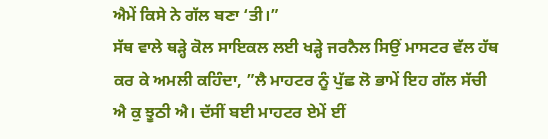ਐਮੇਂ ਕਿਸੇ ਨੇ ਗੱਲ ਬਣਾ ‘ਤੀ।”
ਸੱਥ ਵਾਲੇ ਥੜ੍ਹੇ ਕੋਲ ਸਾਇਕਲ ਲਈ ਖੜ੍ਹੇ ਜਰਨੈਲ ਸਿਉਂ ਮਾਸਟਰ ਵੱਲ ਹੱਥ ਕਰ ਕੇ ਅਮਲੀ ਕਹਿੰਦਾ, ”ਲੈ ਮਾਹਟਰ ਨੂੰ ਪੁੱਛ ਲੋ ਭਾਮੇਂ ਇਹ ਗੱਲ ਸੱਚੀ ਐ ਕੁ ਝੂਠੀ ਐ। ਦੱਸੀਂ ਬਈ ਮਾਹਟਰ ਏਮੇਂ ਈਂ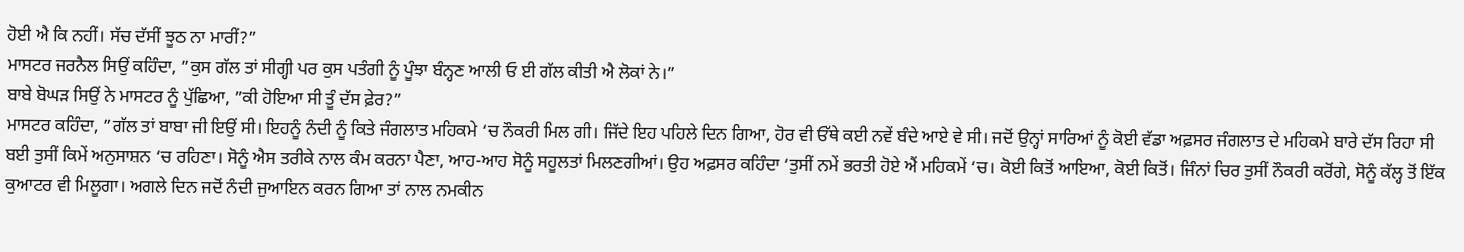ਹੋਈ ਐ ਕਿ ਨਹੀਂ। ਸੱਚ ਦੱਸੀਂ ਝੂਠ ਨਾ ਮਾਰੀਂ?”
ਮਾਸਟਰ ਜਰਨੈਲ ਸਿਉਂ ਕਹਿੰਦਾ, ”ਕੁਸ ਗੱਲ ਤਾਂ ਸੀਗ੍ਹੀ ਪਰ ਕੁਸ ਪਤੰਗੀ ਨੂੰ ਪੂੰਝਾ ਬੰਨ੍ਹਣ ਆਲੀ ਓ ਈ ਗੱਲ ਕੀਤੀ ਐ ਲੋਕਾਂ ਨੇ।”
ਬਾਬੇ ਬੋਘੜ ਸਿਉਂ ਨੇ ਮਾਸਟਰ ਨੂੰ ਪੁੱਛਿਆ, ”ਕੀ ਹੋਇਆ ਸੀ ਤੂੰ ਦੱਸ ਫ਼ੇਰ?”
ਮਾਸਟਰ ਕਹਿੰਦਾ, ”ਗੱਲ ਤਾਂ ਬਾਬਾ ਜੀ ਇਉਂ ਸੀ। ਇਹਨੂੰ ਨੰਦੀ ਨੂੰ ਕਿਤੇ ਜੰਗਲਾਤ ਮਹਿਕਮੇ ‘ਚ ਨੌਕਰੀ ਮਿਲ ਗੀ। ਜਿੱਦੇ ਇਹ ਪਹਿਲੇ ਦਿਨ ਗਿਆ, ਹੋਰ ਵੀ ਓੱਥੇ ਕਈ ਨਵੇਂ ਬੰਦੇ ਆਏ ਵੇ ਸੀ। ਜਦੋਂ ਉਨ੍ਹਾਂ ਸਾਰਿਆਂ ਨੂੰ ਕੋਈ ਵੱਡਾ ਅਫ਼ਸਰ ਜੰਗਲਾਤ ਦੇ ਮਹਿਕਮੇ ਬਾਰੇ ਦੱਸ ਰਿਹਾ ਸੀ ਬਈ ਤੁਸੀਂ ਕਿਮੇਂ ਅਨੁਸਾਸ਼ਨ ‘ਚ ਰਹਿਣਾ। ਸੋਨੂੰ ਐਸ ਤਰੀਕੇ ਨਾਲ ਕੰਮ ਕਰਨਾ ਪੈਣਾ, ਆਹ-ਆਹ ਸੋਨੂੰ ਸਹੂਲਤਾਂ ਮਿਲਣਗੀਆਂ। ਉਹ ਅਫ਼ਸਰ ਕਹਿੰਦਾ ‘ਤੁਸੀਂ ਨਮੇਂ ਭਰਤੀ ਹੋਏ ਐਂ ਮਹਿਕਮੇਂ ‘ਚ। ਕੋਈ ਕਿਤੋਂ ਆਇਆ, ਕੋਈ ਕਿਤੋਂ। ਜਿੰਨਾਂ ਚਿਰ ਤੁਸੀਂ ਨੌਕਰੀ ਕਰੋਂਗੇ, ਸੋਨੂੰ ਕੱਲ੍ਹ ਤੋਂ ਇੱਕ ਕੁਆਟਰ ਵੀ ਮਿਲੂਗਾ। ਅਗਲੇ ਦਿਨ ਜਦੋਂ ਨੰਦੀ ਜੁਆਇਨ ਕਰਨ ਗਿਆ ਤਾਂ ਨਾਲ ਨਮਕੀਨ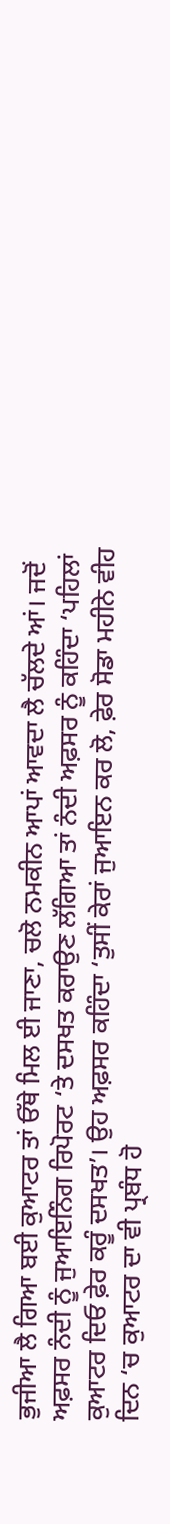ਭੁਜੀਆ ਲੈ ਗਿਆ ਬਈ ਕੁਆਟਰ ਤਾਂ ਓੱਥੇ ਮਿਲ ਈ ਜਾਣਾ, ਚਲੋ ਨਮਕੀਨ ਆਪਾਂ ਆਵਦਾ ਲੈ ਚੱਲਦੇ ਆਂ। ਜਦੋਂ ਅਫ਼ਸਰ ਨੰਦੀ ਨੂੰ ਜੁਆਇਨਿੰਗ ਰਿਪੋਰਟ ‘ਤੇ ਦਸਖਤ ਕਰਾਉਣ ਲੱਗਿਆ ਤਾਂ ਨੰਦੀ ਅਫ਼ਸਰ ਨੂੰ ਕਹਿੰਦਾ ‘ਪਹਿਲਾਂ ਕੁਆਟਰ ਦਿਓ ਫ਼ੇਰ ਕਰੂੰ ਦਸਖਤ’। ਉਹ ਅਫ਼ਸਰ ਕਹਿੰਦਾ ‘ਤੁਸੀਂ ਕੇਰਾਂ ਜੁਆਇਨ ਕਰ ਲੋ, ਫ਼ੇਰ ਸੋਡਾ ਮਹੀਨੇ ਵੀਹ ਦਿਨ ‘ਚ ਕੁਆਟਰ ਦਾ ਵੀ ਪ੍ਰਬੰਧ ਹੋ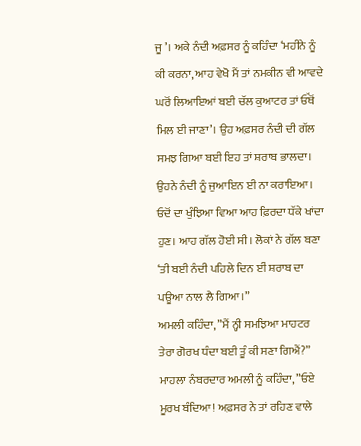ਜੂ’। ਅਕੇ ਨੰਦੀ ਅਫ਼ਸਰ ਨੂੰ ਕਹਿੰਦਾ ‘ਮਹੀਨੇ ਨੂੰ ਕੀ ਕਰਨਾ, ਆਹ ਵੇਖੋ ਮੈਂ ਤਾਂ ਨਮਕੀਨ ਵੀ ਆਵਦੇ ਘਰੋਂ ਲਿਆਇਆਂ ਬਈ ਚੱਲ ਕੁਆਟਰ ਤਾਂ ਓੱਥੋਂ ਮਿਲ ਈ ਜਾਣਾ’। ਉਹ ਅਫ਼ਸਰ ਨੰਦੀ ਦੀ ਗੱਲ ਸਮਝ ਗਿਆ ਬਈ ਇਹ ਤਾਂ ਸ਼ਰਾਬ ਭਾਲਦਾ। ਉਹਨੇ ਨੰਦੀ ਨੂੰ ਜੁਆਇਨ ਈ ਨਾ ਕਰਾਇਆ। ਓਦੋਂ ਦਾ ਖੁੰਝਿਆ ਵਿਆ ਆਹ ਫ਼ਿਰਦਾ ਧੱਕੇ ਖਾਂਦਾ ਹੁਣ। ਆਹ ਗੱਲ ਹੋਈ ਸੀ। ਲੋਕਾਂ ਨੇ ਗੱਲ ਬਣਾ ‘ਤੀ ਬਈ ਨੰਦੀ ਪਹਿਲੇ ਦਿਨ ਈਂ ਸ਼ਰਾਬ ਦਾ ਪਊਆ ਨਾਲ ਲੈ ਗਿਆ।”
ਅਮਲੀ ਕਹਿੰਦਾ, ”ਮੈਂ ਨ੍ਹੀ ਸਮਝਿਆ ਮਾਹਟਰ ਤੇਰਾ ਗੋਰਖ ਧੰਦਾ ਬਈ ਤੂੰ ਕੀ ਸਣਾ ਗਿਐਂ?”
ਮਾਹਲਾ ਨੰਬਰਦਾਰ ਅਮਲੀ ਨੂੰ ਕਹਿੰਦਾ, ”ਓਏ ਮੂਰਖ ਬੰਦਿਆ! ਅਫ਼ਸਰ ਨੇ ਤਾਂ ਰਹਿਣ ਵਾਲੇ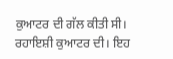ਕੁਆਟਰ ਦੀ ਗੱਲ ਕੀਤੀ ਸੀ। ਰਹਾਇਸ਼ੀ ਕੁਆਟਰ ਦੀ। ਇਹ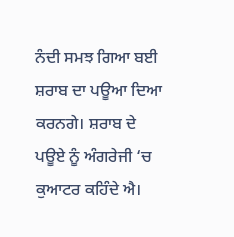ਨੰਦੀ ਸਮਝ ਗਿਆ ਬਈ ਸ਼ਰਾਬ ਦਾ ਪਊਆ ਦਿਆ ਕਰਨਗੇ। ਸ਼ਰਾਬ ਦੇ ਪਊਏ ਨੂੰ ਅੰਗਰੇਜੀ ‘ਚ ਕੁਆਟਰ ਕਹਿੰਦੇ ਐ।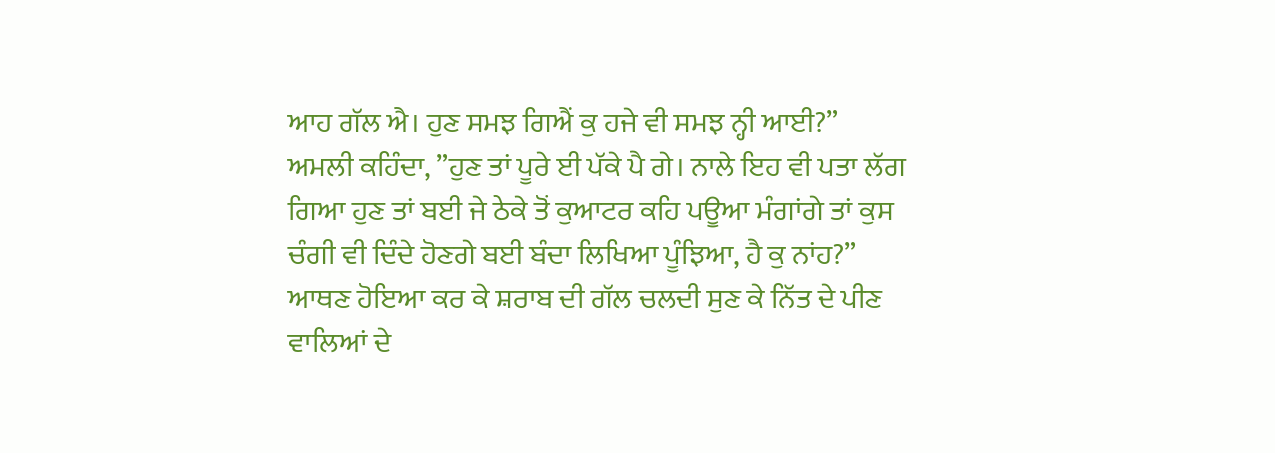ਆਹ ਗੱਲ ਐ। ਹੁਣ ਸਮਝ ਗਿਐਂ ਕੁ ਹਜੇ ਵੀ ਸਮਝ ਨ੍ਹੀ ਆਈ?”
ਅਮਲੀ ਕਹਿੰਦਾ, ”ਹੁਣ ਤਾਂ ਪੂਰੇ ਈ ਪੱਕੇ ਪੈ ਗੇ। ਨਾਲੇ ਇਹ ਵੀ ਪਤਾ ਲੱਗ ਗਿਆ ਹੁਣ ਤਾਂ ਬਈ ਜੇ ਠੇਕੇ ਤੋਂ ਕੁਆਟਰ ਕਹਿ ਪਊਆ ਮੰਗਾਂਗੇ ਤਾਂ ਕੁਸ ਚੰਗੀ ਵੀ ਦਿੰਦੇ ਹੋਣਗੇ ਬਈ ਬੰਦਾ ਲਿਖਿਆ ਪੂੰਝਿਆ, ਹੈ ਕੁ ਨਾਂਹ?”
ਆਥਣ ਹੋਇਆ ਕਰ ਕੇ ਸ਼ਰਾਬ ਦੀ ਗੱਲ ਚਲਦੀ ਸੁਣ ਕੇ ਨਿੱਤ ਦੇ ਪੀਣ ਵਾਲਿਆਂ ਦੇ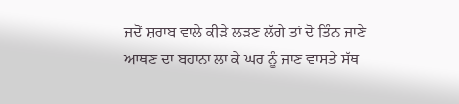ਜਦੋਂ ਸ਼ਰਾਬ ਵਾਲੇ ਕੀੜੇ ਲੜਣ ਲੱਗੇ ਤਾਂ ਦੋ ਤਿੰਨ ਜਾਣੇ ਆਥਣ ਦਾ ਬਹਾਨਾ ਲਾ ਕੇ ਘਰ ਨੂੰ ਜਾਣ ਵਾਸਤੇ ਸੱਥ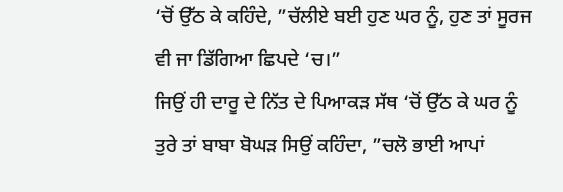‘ਚੋਂ ਉੱਠ ਕੇ ਕਹਿੰਦੇ, ”ਚੱਲੀਏ ਬਈ ਹੁਣ ਘਰ ਨੂੰ, ਹੁਣ ਤਾਂ ਸੂਰਜ ਵੀ ਜਾ ਡਿੱਗਿਆ ਛਿਪਦੇ ‘ਚ।”
ਜਿਉਂ ਹੀ ਦਾਰੂ ਦੇ ਨਿੱਤ ਦੇ ਪਿਆਕੜ ਸੱਥ ‘ਚੋਂ ਉੱਠ ਕੇ ਘਰ ਨੂੰ ਤੁਰੇ ਤਾਂ ਬਾਬਾ ਬੋਘੜ ਸਿਉਂ ਕਹਿੰਦਾ, ”ਚਲੋ ਭਾਈ ਆਪਾਂ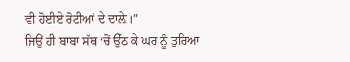ਵੀ ਹੋਈਏ ਰੋਟੀਆਂ ਦੇ ਦਾਲ਼ੇ।”
ਜਿਉਂ ਹੀ ਬਾਬਾ ਸੱਥ ‘ਚੋਂ ਉੱਠ ਕੇ ਘਰ ਨੂੰ ਤੁਰਿਆ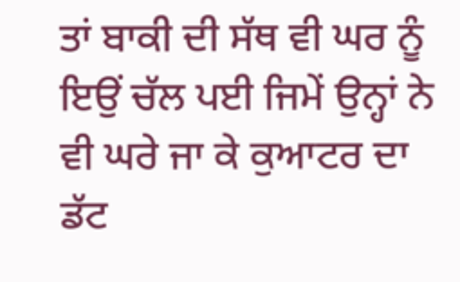ਤਾਂ ਬਾਕੀ ਦੀ ਸੱਥ ਵੀ ਘਰ ਨੂੰ ਇਉਂ ਚੱਲ ਪਈ ਜਿਮੇਂ ਉਨ੍ਹਾਂ ਨੇ ਵੀ ਘਰੇ ਜਾ ਕੇ ਕੁਆਟਰ ਦਾ ਡੱਟ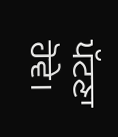ਪੱਟਣਾ ਹੋਵੇ।